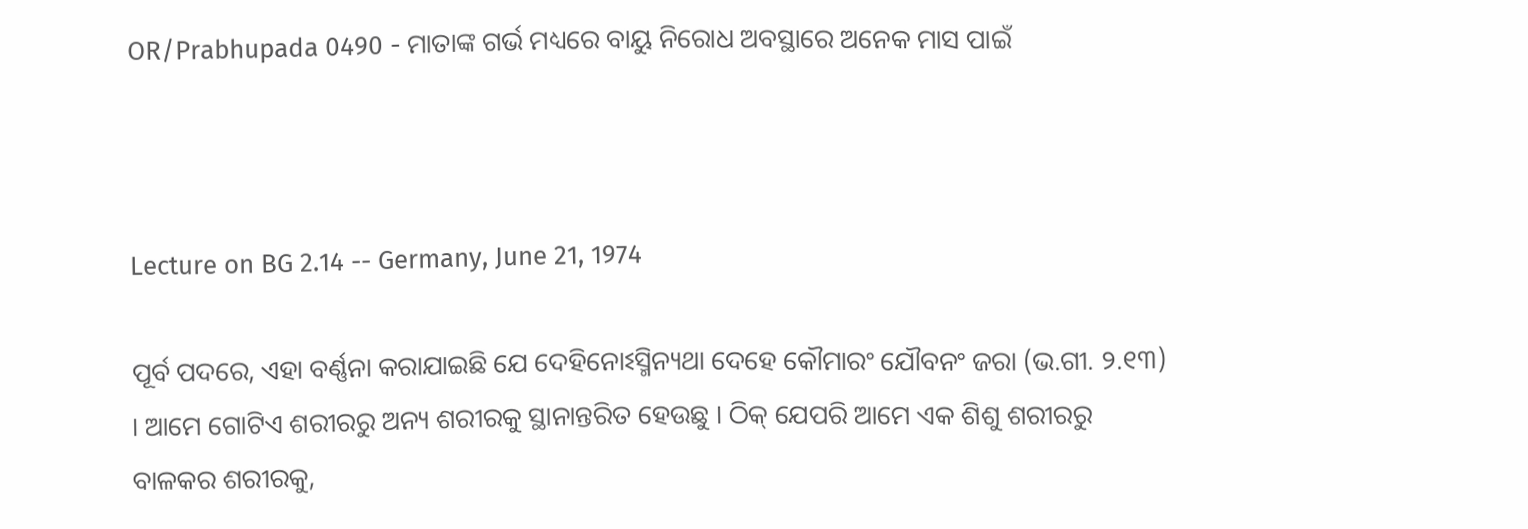OR/Prabhupada 0490 - ମାତାଙ୍କ ଗର୍ଭ ମଧ୍ୟରେ ବାୟୁ ନିରୋଧ ଅବସ୍ଥାରେ ଅନେକ ମାସ ପାଇଁ



Lecture on BG 2.14 -- Germany, June 21, 1974

ପୂର୍ବ ପଦରେ, ଏହା ବର୍ଣ୍ଣନା କରାଯାଇଛି ଯେ ଦେହିନୋଽସ୍ମିନ୍ୟଥା ଦେହେ କୌମାରଂ ଯୌବନଂ ଜରା (ଭ.ଗୀ. ୨.୧୩) । ଆମେ ଗୋଟିଏ ଶରୀରରୁ ଅନ୍ୟ ଶରୀରକୁ ସ୍ଥାନାନ୍ତରିତ ହେଉଛୁ । ଠିକ୍ ଯେପରି ଆମେ ଏକ ଶିଶୁ ଶରୀରରୁ ବାଳକର ଶରୀରକୁ,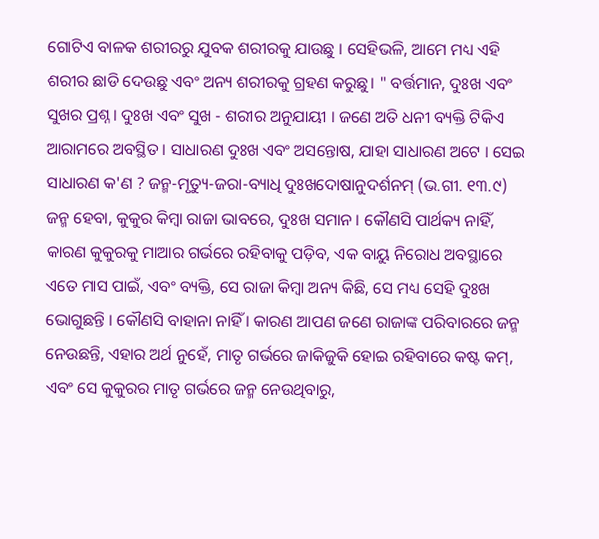ଗୋଟିଏ ବାଳକ ଶରୀରରୁ ଯୁବକ ଶରୀରକୁ ଯାଉଛୁ । ସେହିଭଳି, ଆମେ ମଧ୍ୟ ଏହି ଶରୀର ଛାଡି ଦେଉଛୁ ଏବଂ ଅନ୍ୟ ଶରୀରକୁ ଗ୍ରହଣ କରୁଛୁ। " ବର୍ତ୍ତମାନ, ଦୁଃଖ ଏବଂ ସୁଖର ପ୍ରଶ୍ନ । ଦୁଃଖ ଏବଂ ସୁଖ - ଶରୀର ଅନୁଯାୟୀ । ଜଣେ ଅତି ଧନୀ ବ୍ୟକ୍ତି ଟିକିଏ ଆରାମରେ ଅବସ୍ଥିତ । ସାଧାରଣ ଦୁଃଖ ଏବଂ ଅସନ୍ତୋଷ, ଯାହା ସାଧାରଣ ଅଟେ । ସେଇ ସାଧାରଣ କ'ଣ ? ଜନ୍ମ-ମୃତ୍ୟୁ-ଜରା-ବ୍ୟାଧି ଦୁଃଖଦୋଷାନୁଦର୍ଶନମ୍ (ଭ.ଗୀ. ୧୩.୯) ଜନ୍ମ ହେବା, କୁକୁର କିମ୍ବା ରାଜା ଭାବରେ, ଦୁଃଖ ସମାନ । କୌଣସି ପାର୍ଥକ୍ୟ ନାହିଁ, କାରଣ କୁକୁରକୁ ମାଆର ଗର୍ଭରେ ରହିବାକୁ ପଡ଼ିବ, ଏକ ବାୟୁ ନିରୋଧ ଅବସ୍ଥାରେ ଏତେ ମାସ ପାଇଁ, ଏବଂ ବ୍ୟକ୍ତି, ସେ ରାଜା କିମ୍ବା ଅନ୍ୟ କିଛି, ସେ ମଧ୍ୟ ସେହି ଦୁଃଖ ଭୋଗୁଛନ୍ତି । କୌଣସି ବାହାନା ନାହିଁ । କାରଣ ଆପଣ ଜଣେ ରାଜାଙ୍କ ପରିବାରରେ ଜନ୍ମ ନେଉଛନ୍ତି, ଏହାର ଅର୍ଥ ନୁହେଁ, ମାତୃ ଗର୍ଭରେ ଜାକିଜୁକି ହୋଇ ରହିବାରେ କଷ୍ଟ କମ୍, ଏବଂ ସେ କୁକୁରର ମାତୃ ଗର୍ଭରେ ଜନ୍ମ ନେଉଥିବାରୁ,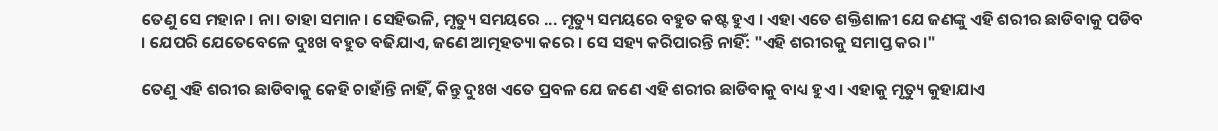ତେଣୁ ସେ ମହାନ। ନା। ତାହା ସମାନ । ସେହିଭଳି, ମୃତ୍ୟୁ ସମୟରେ ... ମୃତ୍ୟୁ ସମୟରେ ବହୁତ କଷ୍ଟ ହୁଏ । ଏହା ଏତେ ଶକ୍ତିଶାଳୀ ଯେ ଜଣଙ୍କୁ ଏହି ଶରୀର ଛାଡିବାକୁ ପଡିବ । ଯେପରି ଯେତେବେଳେ ଦୁଃଖ ବହୁତ ବଢିଯାଏ, ଜଣେ ଆତ୍ମହତ୍ୟା କରେ । ସେ ସହ୍ୟ କରିପାରନ୍ତି ନାହିଁ: "ଏହି ଶରୀରକୁ ସମାପ୍ତ କର।"

ତେଣୁ ଏହି ଶରୀର ଛାଡିବାକୁ କେହି ଚାହାଁନ୍ତି ନାହିଁ, କିନ୍ତୁ ଦୁଃଖ ଏତେ ପ୍ରବଳ ଯେ ଜଣେ ଏହି ଶରୀର ଛାଡିବାକୁ ବାଧ୍ୟ ହୁଏ । ଏହାକୁ ମୃତ୍ୟୁ କୁହାଯାଏ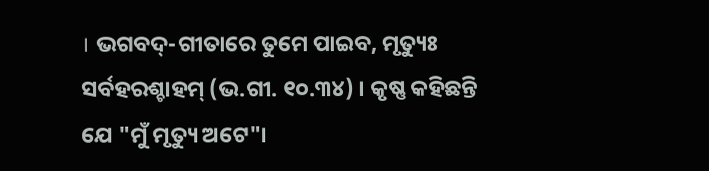। ଭଗବଦ୍-ଗୀତାରେ ତୁମେ ପାଇବ, ମୃତ୍ୟୁଃ ସର୍ବହରଶ୍ଚାହମ୍ (ଭ.ଗୀ. ୧୦.୩୪) । କୃଷ୍ଣ କହିଛନ୍ତି ଯେ "ମୁଁ ମୃତ୍ୟୁ ଅଟେ"।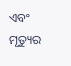ଏବଂ ମୃତ୍ୟୁର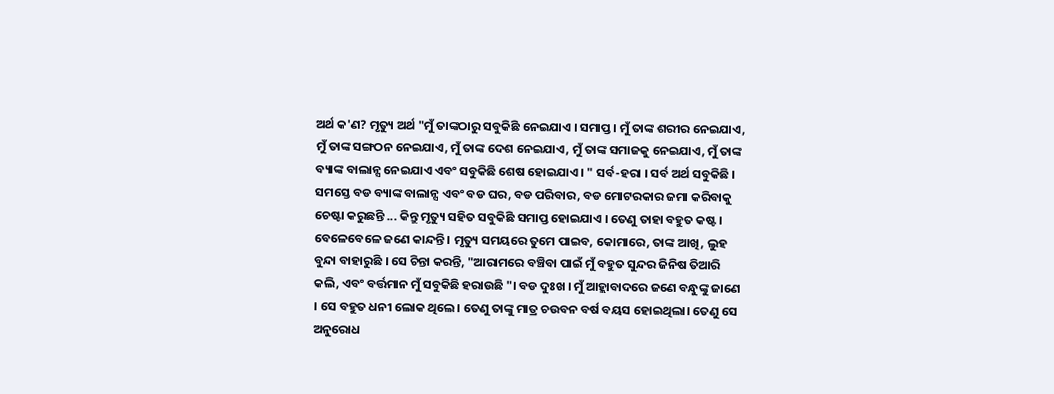ଅର୍ଥ କ'ଣ? ମୃତ୍ୟୁ ଅର୍ଥ "ମୁଁ ତାଙ୍କଠାରୁ ସବୁକିଛି ନେଇଯାଏ । ସମାପ୍ତ । ମୁଁ ତାଙ୍କ ଶରୀର ନେଇଯାଏ, ମୁଁ ତାଙ୍କ ସଙ୍ଗଠନ ନେଇଯାଏ, ମୁଁ ତାଙ୍କ ଦେଶ ନେଇଯାଏ, ମୁଁ ତାଙ୍କ ସମାଜକୁ ନେଇଯାଏ, ମୁଁ ତାଙ୍କ ବ୍ୟାଙ୍କ ବାଲାନ୍ସ ନେଇଯାଏ ଏବଂ ସବୁକିଛି ଶେଷ ହୋଇଯାଏ। " ସର୍ବ-ହରା । ସର୍ବ ଅର୍ଥ ସବୁକିଛି । ସମସ୍ତେ ବଡ ବ୍ୟାଙ୍କ ବାଲାନ୍ସ ଏବଂ ବଡ ଘର, ବଡ ପରିବାର, ବଡ ମୋଟରକାର ଜମା କରିବାକୁ ଚେଷ୍ଟା କରୁଛନ୍ତି ... କିନ୍ତୁ ମୃତ୍ୟୁ ସହିତ ସବୁକିଛି ସମାପ୍ତ ହୋଇଯାଏ । ତେଣୁ ତାହା ବହୁତ କଷ୍ଟ । ବେଳେବେଳେ ଜଣେ କାନ୍ଦନ୍ତି । ମୃତ୍ୟୁ ସମୟରେ ତୁମେ ପାଇବ, କୋମାରେ, ତାଙ୍କ ଆଖି, ଲୁହ ବୁନ୍ଦା ବାହାରୁଛି । ସେ ଚିନ୍ତା କରନ୍ତି, "ଆରାମରେ ବଞ୍ଚିବା ପାଇଁ ମୁଁ ବହୁତ ସୁନ୍ଦର ଜିନିଷ ତିଆରି କଲି, ଏବଂ ବର୍ତ୍ତମାନ ମୁଁ ସବୁକିଛି ହରାଉଛି "। ବଡ ଦୁଃଖ । ମୁଁ ଆହ୍ଲାବାଦରେ ଜଣେ ବନ୍ଧୁଙ୍କୁ ଜାଣେ । ସେ ବହୁତ ଧନୀ ଲୋକ ଥିଲେ। ତେଣୁ ତାଙ୍କୁ ମାତ୍ର ଚଉବନ ବର୍ଷ ବୟସ ହୋଇଥିଲା। ତେଣୁ ସେ ଅନୁରୋଧ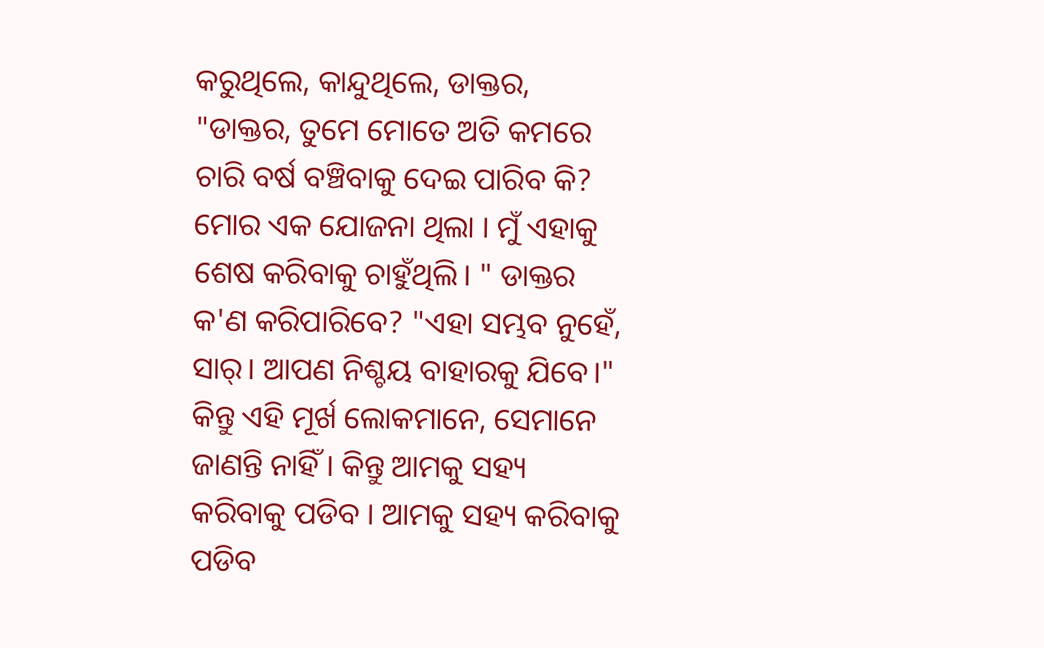କରୁଥିଲେ, କାନ୍ଦୁଥିଲେ, ଡାକ୍ତର, "ଡାକ୍ତର, ତୁମେ ମୋତେ ଅତି କମରେ ଚାରି ବର୍ଷ ବଞ୍ଚିବାକୁ ଦେଇ ପାରିବ କି? ମୋର ଏକ ଯୋଜନା ଥିଲା । ମୁଁ ଏହାକୁ ଶେଷ କରିବାକୁ ଚାହୁଁଥିଲି। " ଡାକ୍ତର କ'ଣ କରିପାରିବେ? "ଏହା ସମ୍ଭବ ନୁହେଁ, ସାର୍। ଆପଣ ନିଶ୍ଚୟ ବାହାରକୁ ଯିବେ।" କିନ୍ତୁ ଏହି ମୂର୍ଖ ଲୋକମାନେ, ସେମାନେ ଜାଣନ୍ତି ନାହିଁ । କିନ୍ତୁ ଆମକୁ ସହ୍ୟ କରିବାକୁ ପଡିବ । ଆମକୁ ସହ୍ୟ କରିବାକୁ ପଡିବ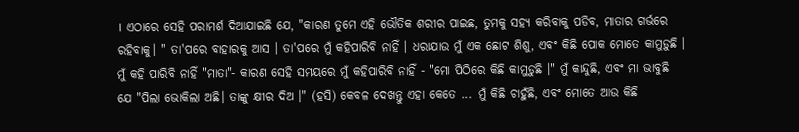। ଏଠାରେ ସେହି ପରାମର୍ଶ ଦିଆଯାଇଛି ଯେ, "କାରଣ ତୁମେ ଏହି ଭୌତିକ ଶରୀର ପାଇଛ, ତୁମକୁ ସହ୍ୟ କରିବାକୁ ପଡିବ, ମାତାର ଗର୍ଭରେ ରହିବାକୁ। " ତା'ପରେ ବାହାରକୁ ଆସ । ତା'ପରେ ମୁଁ କହିପାରିବି ନାହିଁ । ଧରାଯାଉ ମୁଁ ଏକ ଛୋଟ ଶିଶୁ, ଏବଂ କିଛି ପୋକ ମୋତେ କାମୁଡ଼ୁଛି । ମୁଁ କହି ପାରିବି ନାହିଁ "ମାତା"- କାରଣ ସେହି ସମୟରେ ମୁଁ କହିପାରିବି ନାହିଁ - "ମୋ ପିଠିରେ କିଛି କାମୁଡ଼ୁଛି ।" ମୁଁ କାନ୍ଦୁଛି, ଏବଂ ମା ଭାବୁଛି ଯେ "ପିଲା ଭୋକିଲା ଅଛି। ତାଙ୍କୁ କ୍ଷୀର ଦିଅ ।" (ହସି) କେବଳ ଦେଖନ୍ତୁ ଏହା କେତେ ... ମୁଁ କିଛି ଚାହୁଁଛି, ଏବଂ ମୋତେ ଆଉ କିଛି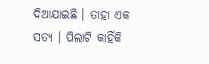ଦିଆଯାଇଛି । ତାହା ଏକ ସତ୍ୟ । ପିଲାଟି କାହିଁକି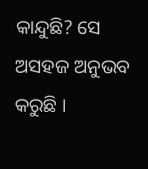କାନ୍ଦୁଛି? ସେ ଅସହଜ ଅନୁଭବ କରୁଛି ।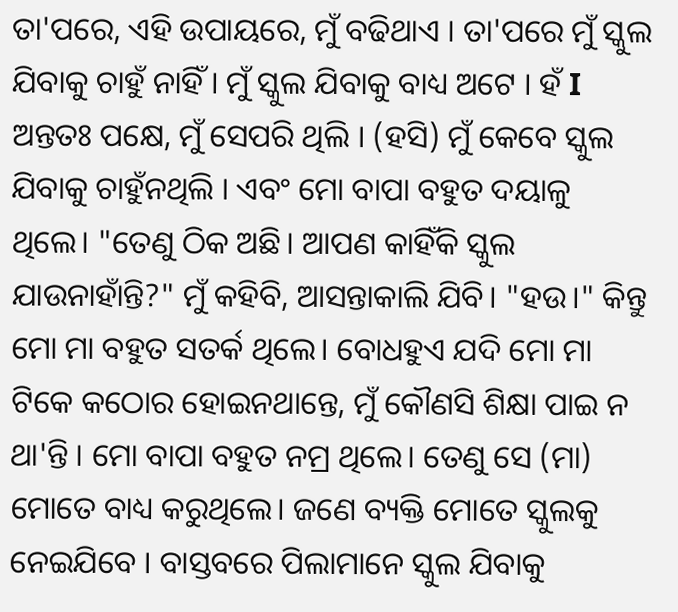ତା'ପରେ, ଏହି ଉପାୟରେ, ମୁଁ ବଢିଥାଏ । ତା'ପରେ ମୁଁ ସ୍କୁଲ ଯିବାକୁ ଚାହୁଁ ନାହିଁ । ମୁଁ ସ୍କୁଲ ଯିବାକୁ ବାଧ୍ୟ ଅଟେ । ହଁ I ଅନ୍ତତଃ ପକ୍ଷେ, ମୁଁ ସେପରି ଥିଲି । (ହସି) ମୁଁ କେବେ ସ୍କୁଲ ଯିବାକୁ ଚାହୁଁନଥିଲି । ଏବଂ ମୋ ବାପା ବହୁତ ଦୟାଳୁ ଥିଲେ। "ତେଣୁ ଠିକ ଅଛି। ଆପଣ କାହିଁକି ସ୍କୁଲ ଯାଉନାହାଁନ୍ତି?" ମୁଁ କହିବି, ଆସନ୍ତାକାଲି ଯିବି। "ହଉ।" କିନ୍ତୁ ମୋ ମା ବହୁତ ସତର୍କ ଥିଲେ। ବୋଧହୁଏ ଯଦି ମୋ ମା ଟିକେ କଠୋର ହୋଇନଥାନ୍ତେ, ମୁଁ କୌଣସି ଶିକ୍ଷା ପାଇ ନ ଥା'ନ୍ତି । ମୋ ବାପା ବହୁତ ନମ୍ର ଥିଲେ। ତେଣୁ ସେ (ମା) ମୋତେ ବାଧ୍ୟ କରୁଥିଲେ। ଜଣେ ବ୍ୟକ୍ତି ମୋତେ ସ୍କୁଲକୁ ନେଇଯିବେ । ବାସ୍ତବରେ ପିଲାମାନେ ସ୍କୁଲ ଯିବାକୁ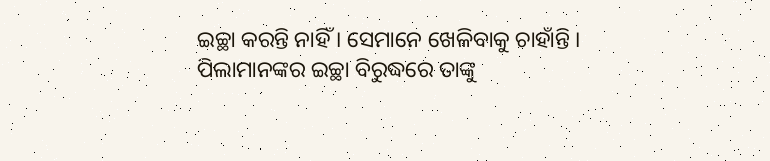ଇଚ୍ଛା କରନ୍ତି ନାହିଁ । ସେମାନେ ଖେଳିବାକୁ ଚାହାଁନ୍ତି । ପିଲାମାନଙ୍କର ଇଚ୍ଛା ବିରୁଦ୍ଧରେ ତାଙ୍କୁ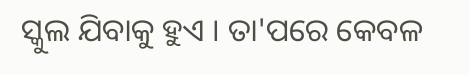ସ୍କୁଲ ଯିବାକୁ ହୁଏ । ତା'ପରେ କେବଳ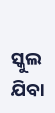ସ୍କୁଲ ଯିବା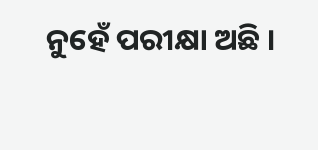ନୁହେଁ ପରୀକ୍ଷା ଅଛି ।